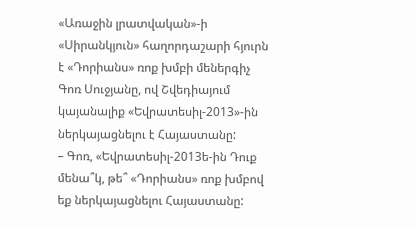«Առաջին լրատվական»-ի «Սիրանկյուն» հաղորդաշարի հյուրն է «Դորիանս» ռոք խմբի մեներգիչ Գոռ Սուջյանը, ով Շվեդիայում կայանալիք «Եվրատեսիլ-2013»-ին ներկայացնելու է Հայաստանը:
– Գոռ, «Եվրատեսիլ-2013ե-ին Դուք մենա՞կ, թե՞ «Դորիանս» ռոք խմբով եք ներկայացնելու Հայաստանը: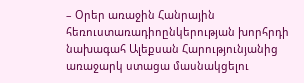– Օրեր առաջին Հանրային հեռուստառադիոընկերության խորհրդի նախագահ Ալեքսան Հարությունյանից առաջարկ ստացա մասնակցելու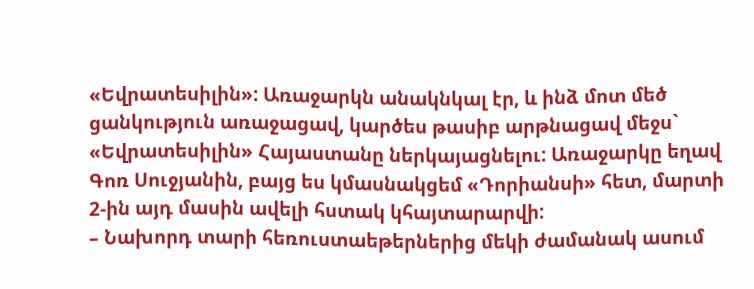«Եվրատեսիլին»: Առաջարկն անակնկալ էր, և ինձ մոտ մեծ ցանկություն առաջացավ, կարծես թասիբ արթնացավ մեջս` «Եվրատեսիլին» Հայաստանը ներկայացնելու: Առաջարկը եղավ Գոռ Սուջյանին, բայց ես կմասնակցեմ «Դորիանսի» հետ, մարտի 2-ին այդ մասին ավելի հստակ կհայտարարվի:
– Նախորդ տարի հեռուստաեթերներից մեկի ժամանակ ասում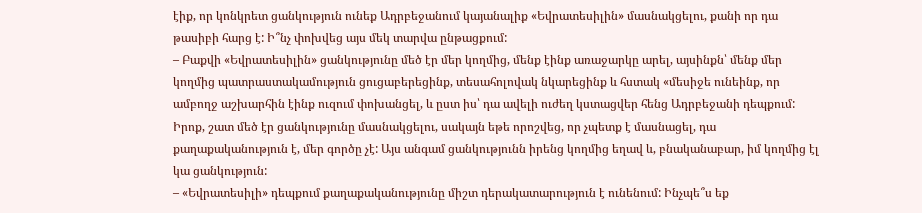էիք, որ կոնկրետ ցանկություն ունեք Ադրբեջանում կայանալիք «Եվրատեսիլին» մասնակցելու, քանի որ դա թասիբի հարց է: Ի՞նչ փոխվեց այս մեկ տարվա ընթացքում:
– Բաքվի «Եվրատեսիլին» ցանկությունը մեծ էր մեր կողմից, մենք էինք առաջարկը արել, այսինքն՝ մենք մեր կողմից պատրաստակամություն ցուցաբերեցինք, տեսահոլովակ նկարեցինք և հստակ «մեսիջե ունեինք, որ ամբողջ աշխարհին էինք ուզում փոխանցել, և ըստ իս՝ դա ավելի ուժեղ կստացվեր հենց Ադրբեջանի դեպքում: Իրոք, շատ մեծ էր ցանկությունը մասնակցելու, սակայն եթե որոշվեց, որ չպետք է մասնացել, դա քաղաքականություն է, մեր գործը չէ: Այս անգամ ցանկությունն իրենց կողմից եղավ և, բնականաբար, իմ կողմից էլ կա ցանկություն:
– «Եվրատեսիլի» դեպքում քաղաքականությունը միշտ դերակատարություն է ունենում: Ինչպե՞ս եք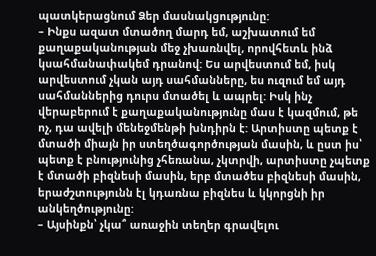պատկերացնում Ձեր մասնակցությունը:
– Ինքս ազատ մտածող մարդ եմ, աշխատում եմ քաղաքականության մեջ չխառնվել, որովհետև ինձ կսահմանափակեմ դրանով: Ես արվեստում եմ, իսկ արվեստում չկան այդ սահմանները, ես ուզում եմ այդ սահմաններից դուրս մտածել և ապրել: Իսկ ինչ վերաբերում է քաղաքականությունը մաս է կազմում, թե ոչ, դա ավելի մենեջմենթի խնդիրն է: Արտիստը պետք է մտածի միայն իր ստեղծագործության մասին, և ըստ իս՝ պետք է բնությունից չհեռանա, չկտրվի, արտիստը չպետք է մտածի բիզնեսի մասին, երբ մտածես բիզնեսի մասին, երաժշտությունն էլ կդառնա բիզնես և կկորցնի իր անկեղծությունը:
– Այսինքն՝ չկա՞ առաջին տեղեր գրավելու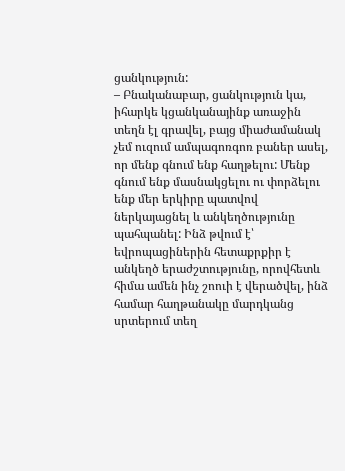ցանկություն:
– Բնականաբար, ցանկություն կա, իհարկե կցանկանայինք առաջին տեղն էլ գրավել, բայց միաժամանակ չեմ ուզում ամպագոռգոռ բաներ ասել, որ մենք գնում ենք հաղթելու: Մենք գնում ենք մասնակցելու ու փորձելու ենք մեր երկիրը պատվով ներկայացնել և անկեղծությունը պահպանել: Ինձ թվում է՝ եվրոպացիներին հետաքրքիր է անկեղծ երաժշտությունը, որովհետև հիմա ամեն ինչ շոուի է վերածվել, ինձ համար հաղթանակը մարդկանց սրտերում տեղ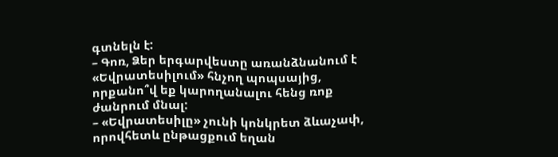գտնելն է:
– Գոռ, Ձեր երգարվեստը առանձնանում է «Եվրատեսիլում» հնչող պոպսայից, որքանո՞վ եք կարողանալու հենց ռոք ժանրում մնալ:
– «Եվրատեսիլը» չունի կոնկրետ ձևաչափ, որովհետև ընթացքում եղան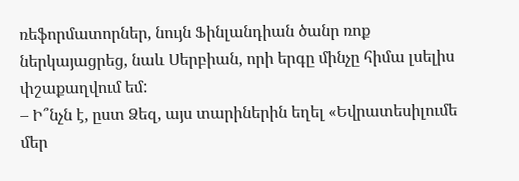ռեֆորմատորներ, նույն Ֆինլանդիան ծանր ռոք ներկայացրեց, նաև Սերբիան, որի երգը մինչը հիմա լսելիս փշաքաղվում եմ:
– Ի՞նչն է, ըստ Ձեզ, այս տարիներին եղել «Եվրատեսիլումե մեր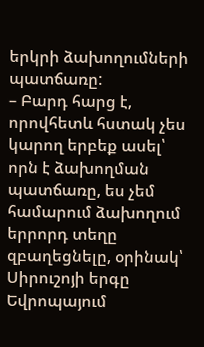երկրի ձախողումների պատճառը:
– Բարդ հարց է, որովհետև հստակ չես կարող երբեք ասել՝ որն է ձախողման պատճառը, ես չեմ համարում ձախողում երրորդ տեղը զբաղեցնելը, օրինակ՝ Սիրուշոյի երգը Եվրոպայում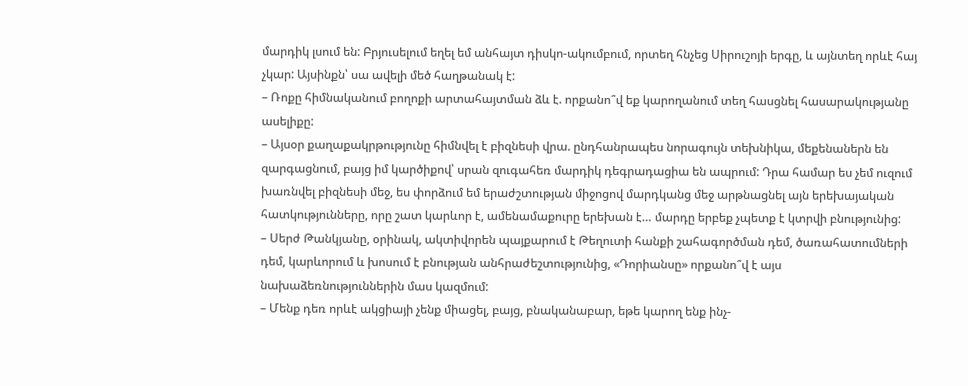մարդիկ լսում են: Բրյուսելում եղել եմ անհայտ դիսկո-ակումբում, որտեղ հնչեց Սիրուշոյի երգը, և այնտեղ որևէ հայ չկար: Այսինքն՝ սա ավելի մեծ հաղթանակ է:
– Ռոքը հիմնականում բողոքի արտահայտման ձև է. որքանո՞վ եք կարողանում տեղ հասցնել հասարակությանը ասելիքը:
– Այսօր քաղաքակրթությունը հիմնվել է բիզնեսի վրա. ընդհանրապես նորագույն տեխնիկա, մեքենաներն են զարգացնում, բայց իմ կարծիքով՝ սրան զուգահեռ մարդիկ դեգրադացիա են ապրում: Դրա համար ես չեմ ուզում խառնվել բիզնեսի մեջ, ես փորձում եմ երաժշտության միջոցով մարդկանց մեջ արթնացնել այն երեխայական հատկությունները, որը շատ կարևոր է, ամենամաքուրը երեխան է… մարդը երբեք չպետք է կտրվի բնությունից:
– Սերժ Թանկյանը, օրինակ, ակտիվորեն պայքարում է Թեղուտի հանքի շահագործման դեմ, ծառահատումների դեմ, կարևորում և խոսում է բնության անհրաժեշտությունից, «Դորիանսը» որքանո՞վ է այս նախաձեռնություններին մաս կազմում:
– Մենք դեռ որևէ ակցիայի չենք միացել, բայց, բնականաբար, եթե կարող ենք ինչ-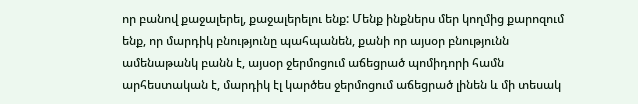որ բանով քաջալերել, քաջալերելու ենք: Մենք ինքներս մեր կողմից քարոզում ենք, որ մարդիկ բնությունը պահպանեն, քանի որ այսօր բնությունն ամենաթանկ բանն է, այսօր ջերմոցում աճեցրած պոմիդորի համն արհեստական է, մարդիկ էլ կարծես ջերմոցում աճեցրած լինեն և մի տեսակ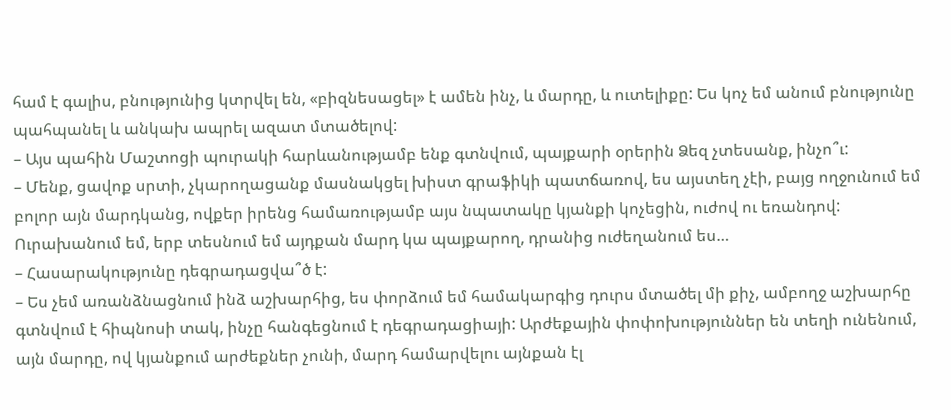համ է գալիս, բնությունից կտրվել են, «բիզնեսացել» է ամեն ինչ, և մարդը, և ուտելիքը: Ես կոչ եմ անում բնությունը պահպանել և անկախ ապրել ազատ մտածելով:
– Այս պահին Մաշտոցի պուրակի հարևանությամբ ենք գտնվում, պայքարի օրերին Ձեզ չտեսանք, ինչո՞ւ:
– Մենք, ցավոք սրտի, չկարողացանք մասնակցել խիստ գրաֆիկի պատճառով, ես այստեղ չէի, բայց ողջունում եմ բոլոր այն մարդկանց, ովքեր իրենց համառությամբ այս նպատակը կյանքի կոչեցին, ուժով ու եռանդով: Ուրախանում եմ, երբ տեսնում եմ այդքան մարդ կա պայքարող, դրանից ուժեղանում ես…
– Հասարակությունը դեգրադացվա՞ծ է:
– Ես չեմ առանձնացնում ինձ աշխարհից, ես փորձում եմ համակարգից դուրս մտածել մի քիչ, ամբողջ աշխարհը գտնվում է հիպնոսի տակ, ինչը հանգեցնում է դեգրադացիայի: Արժեքային փոփոխություններ են տեղի ունենում, այն մարդը, ով կյանքում արժեքներ չունի, մարդ համարվելու այնքան էլ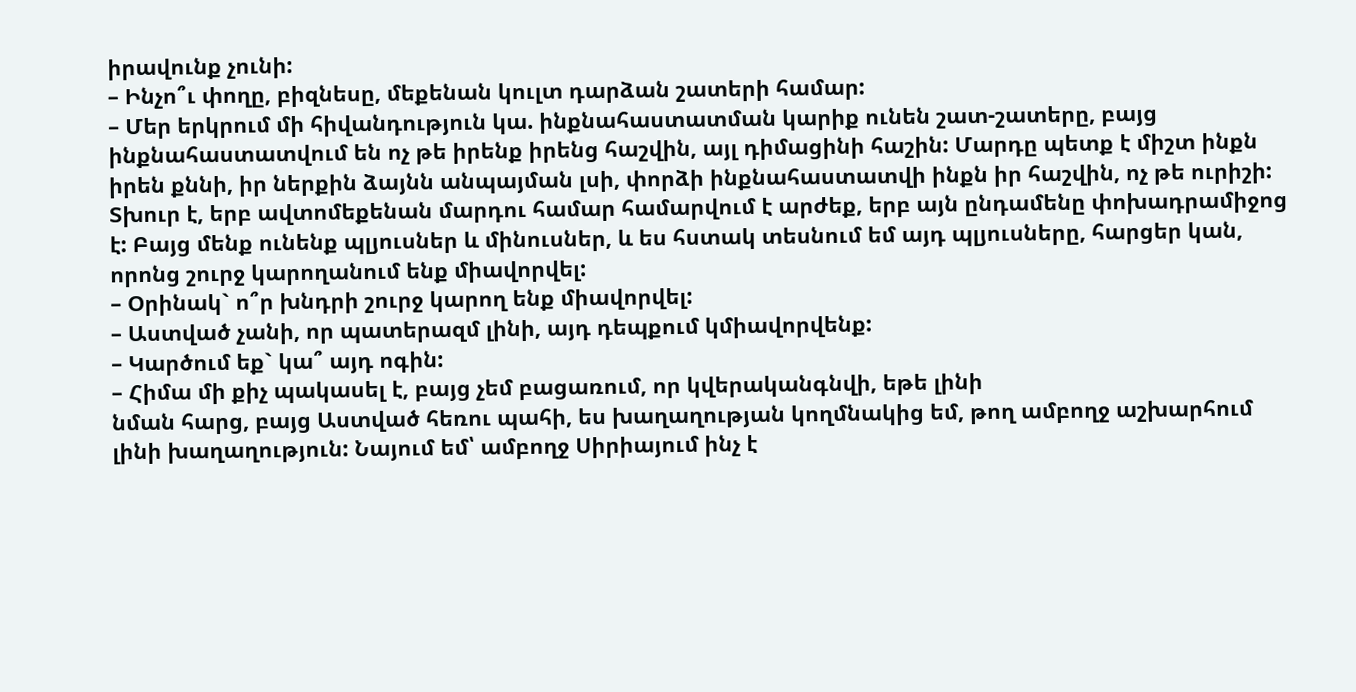իրավունք չունի:
– Ինչո՞ւ փողը, բիզնեսը, մեքենան կուլտ դարձան շատերի համար:
– Մեր երկրում մի հիվանդություն կա. ինքնահաստատման կարիք ունեն շատ-շատերը, բայց ինքնահաստատվում են ոչ թե իրենք իրենց հաշվին, այլ դիմացինի հաշին: Մարդը պետք է միշտ ինքն իրեն քննի, իր ներքին ձայնն անպայման լսի, փորձի ինքնահաստատվի ինքն իր հաշվին, ոչ թե ուրիշի: Տխուր է, երբ ավտոմեքենան մարդու համար համարվում է արժեք, երբ այն ընդամենը փոխադրամիջոց է: Բայց մենք ունենք պլյուսներ և մինուսներ, և ես հստակ տեսնում եմ այդ պլյուսները, հարցեր կան, որոնց շուրջ կարողանում ենք միավորվել:
– Օրինակ` ո՞ր խնդրի շուրջ կարող ենք միավորվել:
– Աստված չանի, որ պատերազմ լինի, այդ դեպքում կմիավորվենք:
– Կարծում եք` կա՞ այդ ոգին:
– Հիմա մի քիչ պակասել է, բայց չեմ բացառում, որ կվերականգնվի, եթե լինի
նման հարց, բայց Աստված հեռու պահի, ես խաղաղության կողմնակից եմ, թող ամբողջ աշխարհում լինի խաղաղություն: Նայում եմ՝ ամբողջ Սիրիայում ինչ է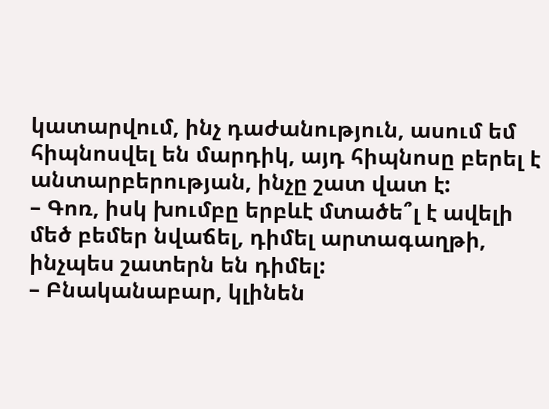կատարվում, ինչ դաժանություն, ասում եմ հիպնոսվել են մարդիկ, այդ հիպնոսը բերել է անտարբերության, ինչը շատ վատ է:
– Գոռ, իսկ խումբը երբևէ մտածե՞լ է ավելի մեծ բեմեր նվաճել, դիմել արտագաղթի, ինչպես շատերն են դիմել:
– Բնականաբար, կլինեն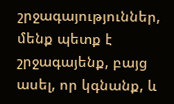շրջագայություններ, մենք պետք է շրջագայենք, բայց ասել, որ կգնանք, և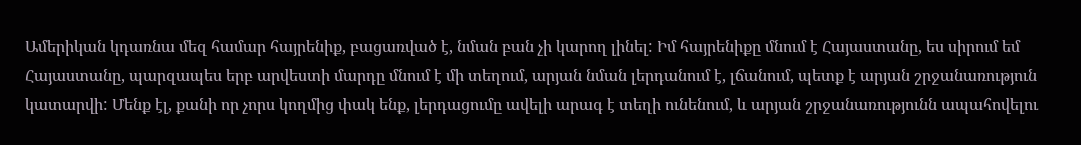Ամերիկան կդառնա մեզ համար հայրենիք, բացառված է, նման բան չի կարող լինել: Իմ հայրենիքը մնում է Հայաստանը, ես սիրում եմ Հայաստանը, պարզապես երբ արվեստի մարդը մնում է մի տեղում, արյան նման լերդանում է, լճանում, պետք է արյան շրջանառություն կատարվի: Մենք էլ, քանի որ չորս կողմից փակ ենք, լերդացումը ավելի արագ է տեղի ունենում, և արյան շրջանառությունն ապահովելու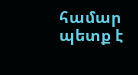համար պետք է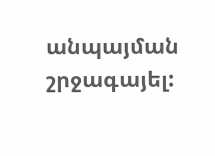անպայման շրջագայել: